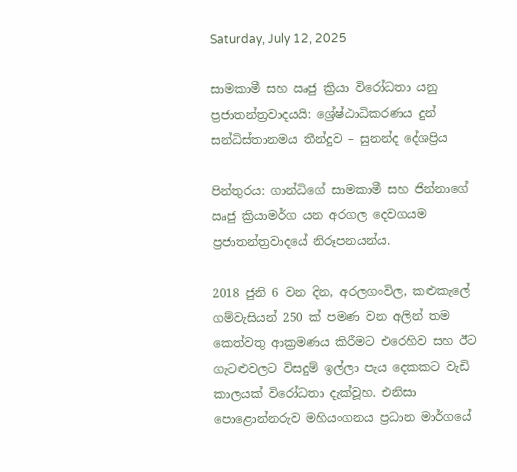Saturday, July 12, 2025

සාමකාමී සහ ඍජු ක්‍රියා විරෝධතා යනු ප්‍රජාතන්ත්‍රවාදයයි: ශ්‍රේෂ්ඨාධිකරණය දුන් සන්ධිස්තානමය තීන්දුව – සුනන්ද දේශප්‍රිය

පින්තුරය: ගාන්ධිගේ සාමකාමී සහ ජින්නාගේ ඍජු ක්‍රියාමර්ග යන අරගල දෙවගයම ප්‍රජාතන්ත්‍රවාදයේ නිරූපනයන්ය.

2018 ජුනි 6 වන දින, අරලගංවිල, කළුකැලේ ගම්වැසියන් 250 ක් පමණ වන අලින් තම කෙත්වතු ආක්‍රමණය කිරීමට එරෙහිව සහ ඊට ගැටළුවලට විසදුම් ඉල්ලා පැය දෙකකට වැඩි කාලයක් විරෝධතා දැක්වූහ. එනිසා පොළොන්නරුව මහියංගනය ප්‍රධාන මාර්ගයේ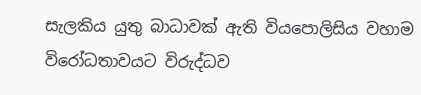සැලකිය යුතු බාධාවක් ඇති වියපොලිසිය වහාම විරෝධතාවයට විරුද්ධව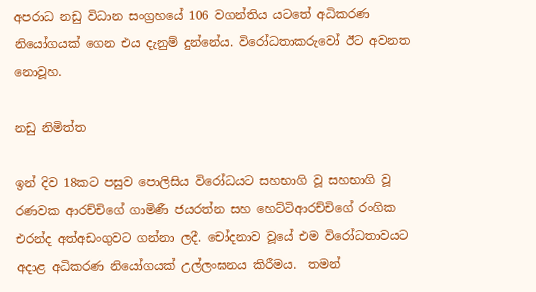අපරාධ නඩු විධාන සංග්‍රහයේ 106 වගන්තිය යටතේ අධිකරණ නියෝගයක් ගෙන එය දැනුම් දුන්නේය. විරෝධතාකරුවෝ ඊට අවනත නොවූහ.

නඩු නිමිත්ත

ඉන් දිව 18කට පසුව පොලිසිය විරෝධයට සහභාගි වූ සහභාගි වූ රණවක ආරච්චිගේ ගාමිණී ජයරත්න සහ හෙට්ටිආරච්චිගේ රංගික එරන්ද අත්අඩංගුවට ගන්නා ලදී. චෝදනාව වූයේ එම විරෝධතාවයට අදාළ අධිකරණ නියෝගයක් උල්ලංඝනය කිරීමය.  තමන්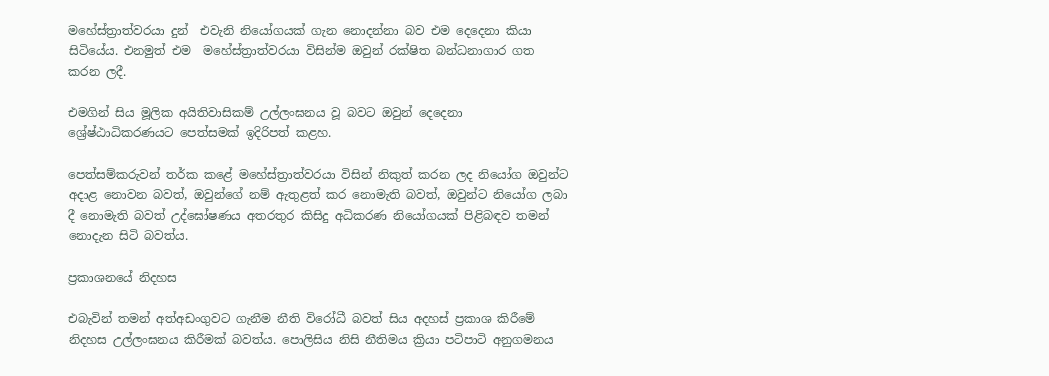මහේස්ත්‍රාත්වරයා දුන්  එවැනි නියෝගයක් ගැන නොදන්නා බව එම දෙදෙනා කියා සිටියේය. එනමුත් එම  මහේස්ත්‍රාත්වරයා විසින්ම ඔවුන් රක්ෂිත බන්ධනාගාර ගත කරන ලදී.

එමගින් සිය මූලික අයිතිවාසිකම් උල්ලංඝනය වූ බවට ඔවුන් දෙදෙනා ශ්‍රේෂ්ඨාධිකරණයට පෙත්සමක් ඉදිරිපත් කළහ.

පෙත්සම්කරුවන් තර්ක කළේ මහේස්ත්‍රාත්වරයා විසින් නිකුත් කරන ලද නියෝග ඔවුන්ට අදාළ නොවන බවත්, ඔවුන්ගේ නම් ඇතුළත් කර නොමැති බවත්, ඔවුන්ට නියෝග ලබා දී නොමැති බවත් උද්ඝෝෂණය අතරතුර කිසිදු අධිකරණ නියෝගයක් පිළිබඳව තමන් නොදැන සිටි බවත්ය.

ප්‍රකාශනයේ නිදහස

එබැවින් තමන් අත්අඩංගුවට ගැනීම නීති විරෝධී බවත් සිය අදහස් ප්‍රකාශ කිරීමේ නිදහස උල්ලංඝනය කිරීමක් බවත්ය. පොලිසිය නිසි නීතිමය ක්‍රියා පටිපාටි අනුගමනය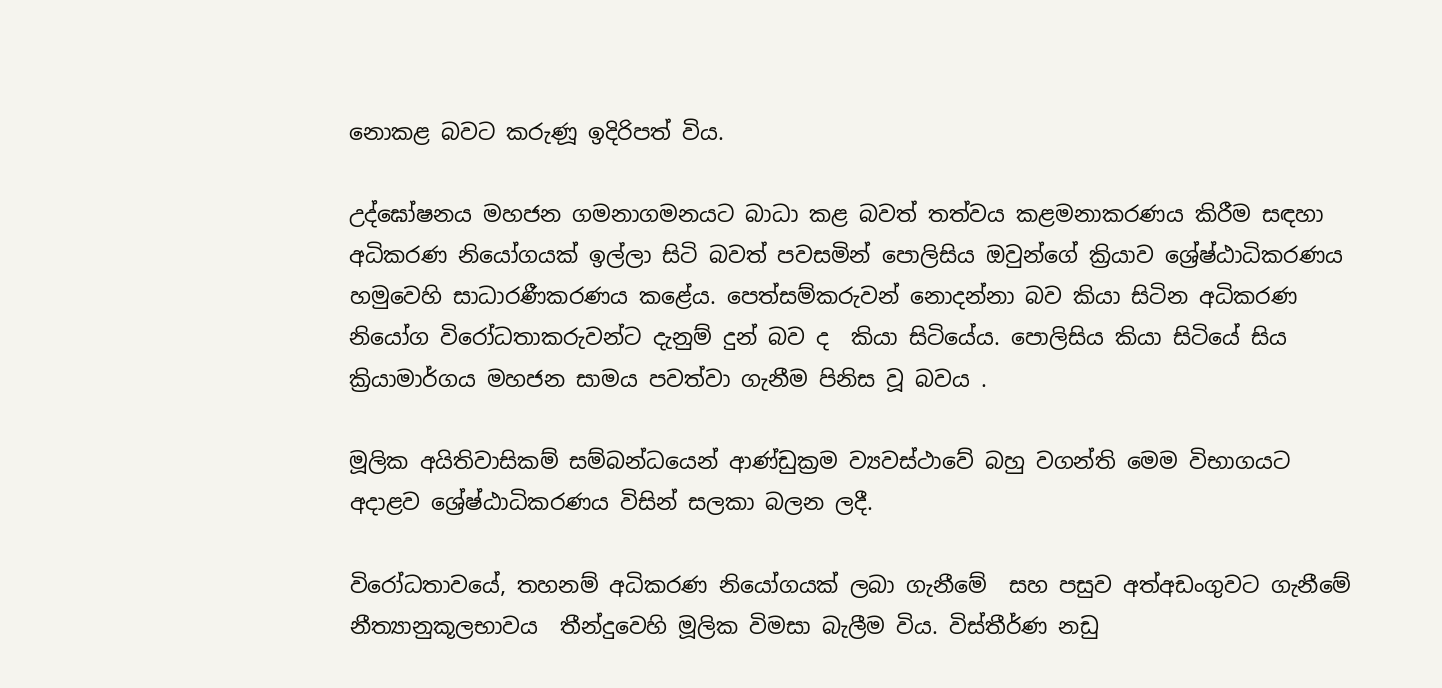නොකළ බවට කරුණූ ඉදිරිපත් විය.

උද්ඝෝෂනය මහජන ගමනාගමනයට බාධා කළ බවත් තත්වය කළමනාකරණය කිරීම සඳහා අධිකරණ නියෝගයක් ඉල්ලා සිටි බවත් පවසමින් පොලිසිය ඔවුන්ගේ ක්‍රියාව ශ්‍රේෂ්ඨාධිකරණය හමුවෙහි සාධාරණීකරණය කළේය. පෙත්සම්කරුවන් නොදන්නා බව කියා සිටින අධිකරණ නියෝග විරෝධතාකරුවන්ට දැනුම් දුන් බව ද  කියා සිටියේය. පොලිසිය කියා සිටියේ සිය ක්‍රියාමාර්ගය මහජන සාමය පවත්වා ගැනීම පිනිස වූ බවය .

මූලික අයිතිවාසිකම් සම්බන්ධයෙන් ආණ්ඩුක්‍රම ව්‍යවස්ථාවේ බහු වගන්ති මෙම විභාගයට අදාළව ශ්‍රේෂ්ඨාධිකරණය විසින් සලකා බලන ලදී.

විරෝධතාවයේ, තහනම් අධිකරණ නියෝගයක් ලබා ගැනීමේ  සහ පසුව අත්අඩංගුවට ගැනීමේ නීත්‍යානුකූලභාවය  තීන්දුවෙහි මූලික විමසා බැලීම විය. විස්තීර්ණ නඩු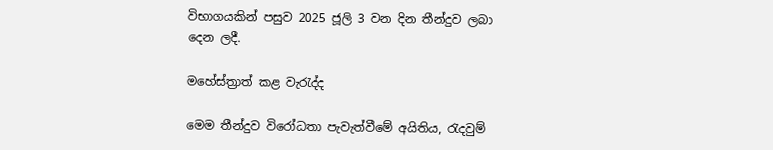විභාගයකින් පසුව 2025 ජූලි 3 වන දින තීන්දුව ලබා දෙන ලදී.

මහේස්ත්‍රාත් කළ වැරැද්ද

මෙම තීන්දුව විරෝධතා පැවැත්වීමේ අයිතිය, රැදවුම්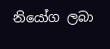නියෝග ලබා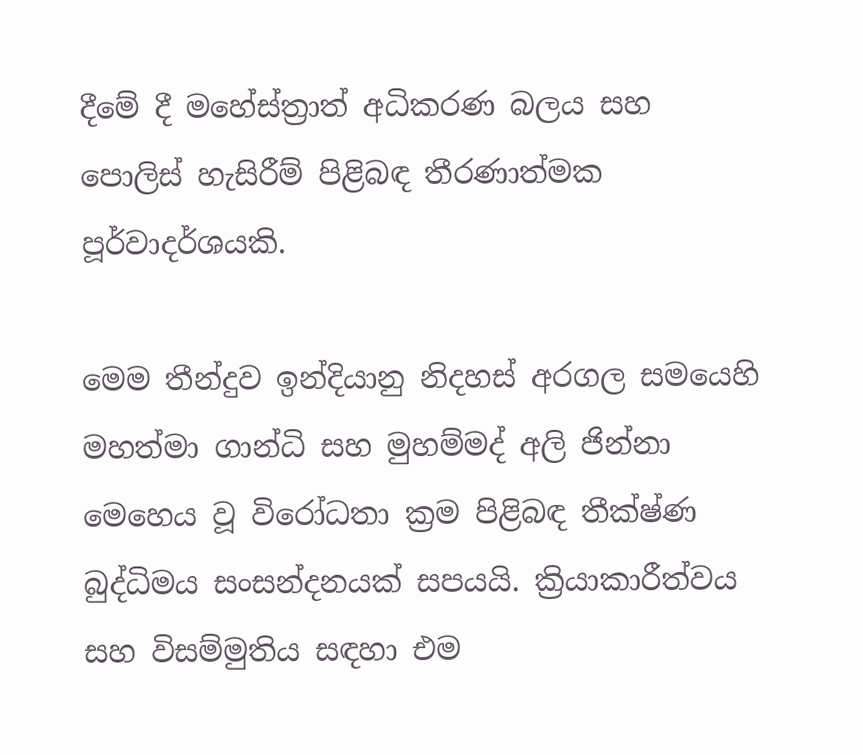දීමේ දී මහේස්ත්‍රාත් අධිකරණ බලය සහ පොලිස් හැසිරීම් පිළිබඳ තීරණාත්මක පූර්වාදර්ශයකි.

මෙම තීන්දුව ඉන්දියානු නිදහස් අරගල සමයෙහි මහත්මා ගාන්ධි සහ මුහම්මද් අලි ජින්නා මෙහෙය වූ විරෝධතා ක්‍රම පිළිබඳ තීක්ෂ්ණ බුද්ධිමය සංසන්දනයක් සපයයි. ක්‍රියාකාරීත්වය සහ විසම්මුතිය සඳහා එම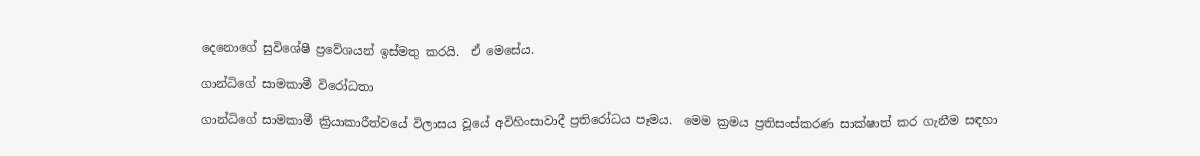දෙනොගේ සුවිශේෂී ප්‍රවේශයන් ඉස්මතු කරයි.  ඒ මෙසේය.

ගාන්ධිගේ සාමකාමී විරෝධතා

ගාන්ධිගේ සාමකාමී ක්‍රියාකාරීත්වයේ විලාසය වූයේ අවිහිංසාවාදී ප්‍රතිරෝධය පෑමය.  මෙම ක්‍රමය ප්‍රතිසංස්කරණ සාක්ෂාත් කර ගැනීම සඳහා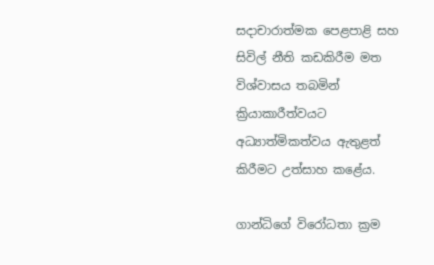සදාචාරාත්මක පෙළපාළි සහ සිවිල් නීති කඩකිරීම මත විශ්වාසය තබමින් ක්‍රියාකාරීත්වයට අධ්‍යාත්මිකත්වය ඇතුළත් කිරීමට උත්සාහ කළේය.

ගාන්ධිගේ විරෝධතා ක්‍රම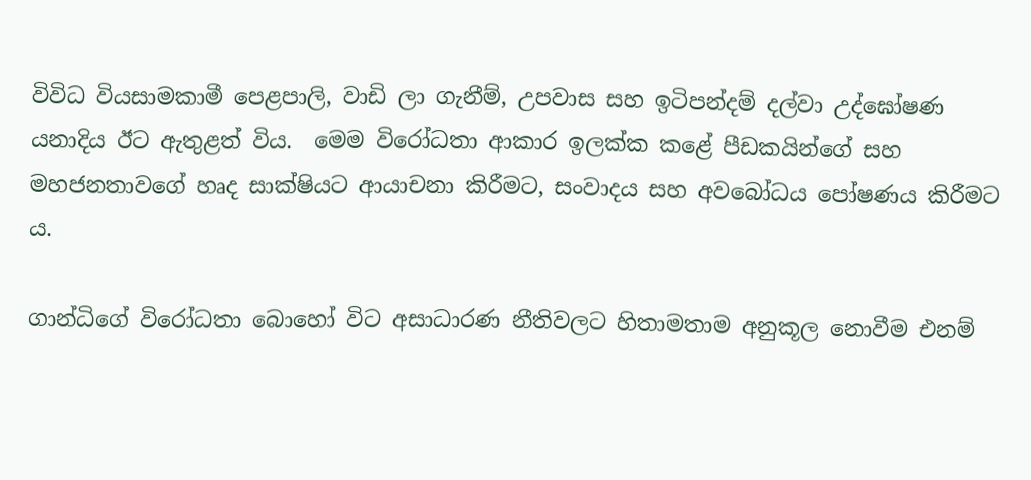විවිධ වියසාමකාමී පෙළපාලි, වාඩි ලා ගැනීම්, උපවාස සහ ඉටිපන්දම් දල්වා උද්ඝෝෂණ යනාදිය ඊට ඇතුළත් විය.  මෙම විරෝධතා ආකාර ඉලක්ක කළේ පීඩකයින්ගේ සහ මහජනතාවගේ හෘද සාක්ෂියට ආයාචනා කිරීමට, සංවාදය සහ අවබෝධය පෝෂණය කිරීමට ය.

ගාන්ධිගේ විරෝධතා බොහෝ විට අසාධාරණ නීතිවලට හිතාමතාම අනුකූල නොවීම එනම්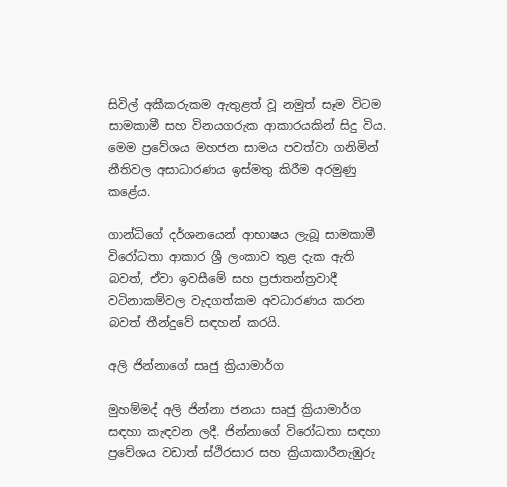සිවිල් අකීකරුකම ඇතුළත් වූ නමුත් සෑම විටම සාමකාමී සහ විනයගරුක ආකාරයකින් සිදු විය.  මෙම ප්‍රවේශය මහජන සාමය පවත්වා ගනිමින් නීතිවල අසාධාරණය ඉස්මතු කිරීම අරමුණු කළේය.

ගාන්ධිගේ දර්ශනයෙන් ආභාෂය ලැබූ සාමකාමී විරෝධතා ආකාර ශ්‍රී ලංකාව තුළ දැක ඇති බවත්, ඒවා ඉවසීමේ සහ ප්‍රජාතන්ත්‍රවාදී වටිනාකම්වල වැදගත්කම අවධාරණය කරන බවත් තීන්දුවේ සඳහන් කරයි.

අලි ජින්නාගේ සෘජු ක්‍රියාමාර්ග

මුහම්මද් අලි ජින්නා ජනයා සෘජු ක්‍රියාමාර්ග සඳහා කැඳවන ලදී. ජින්නාගේ විරෝධතා සඳහා ප්‍රවේශය වඩාත් ස්ථිරසාර සහ ක්‍රියාකාරීනැඹුරු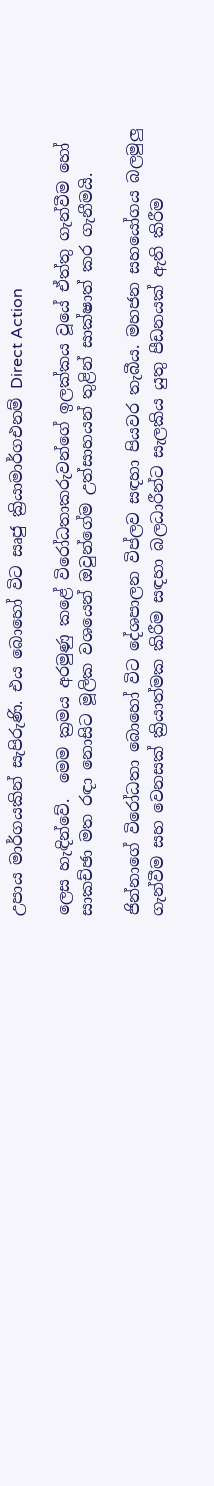උපාය මාර්ගයකින් සැපිරුණි. එය බොහෝ විට සෘජු ක්‍රියාමාර්ගඑනම් Direct Action

ලෙස හැඳින්වේ.  මෙම ක්‍රමය අරමුණු කළේ විරෝධතාකරුවන්ගේ ඉලක්කය වූයේ ඒත්තු ගැන්වීම හෝ සාකච්ඡා මත රඳා නොසිට මූලික වශයෙන් ඔවුන්ගේම උත්සාහයන් තුළින් සාක්ෂාත් කර ගැනීමයි.

ජින්නාගේ විරෝධතා බොහෝ විට දේශපාලන විප්ලව සඳහා පියවර තැබීය. මහජන සහයෝගය බලමුලු ගැන්වීම සහ වෙනසක් ක්‍රියාත්මක කිරීම සඳහා බලධාරීන්ට සැලකිය යුතු පීඩනයක් ඇති කිරීම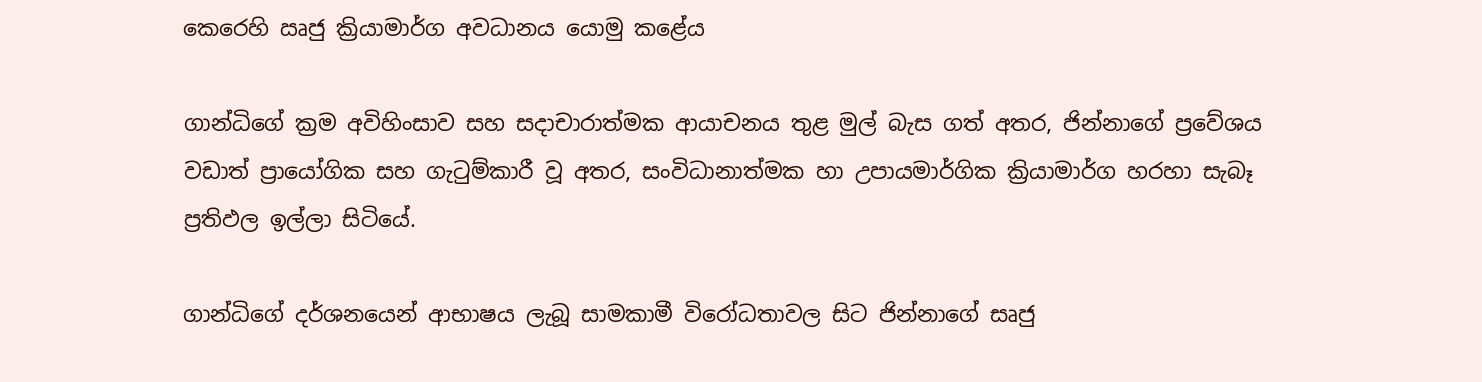කෙරෙහි ඍජු ක්‍රියාමාර්ග අවධානය යොමු කළේය

ගාන්ධිගේ ක්‍රම අවිහිංසාව සහ සදාචාරාත්මක ආයාචනය තුළ මුල් බැස ගත් අතර, ජින්නාගේ ප්‍රවේශය වඩාත් ප්‍රායෝගික සහ ගැටුම්කාරී වූ අතර, සංවිධානාත්මක හා උපායමාර්ගික ක්‍රියාමාර්ග හරහා සැබෑ ප්‍රතිඵල ඉල්ලා සිටියේ.

ගාන්ධිගේ දර්ශනයෙන් ආභාෂය ලැබූ සාමකාමී විරෝධතාවල සිට ජින්නාගේ සෘජු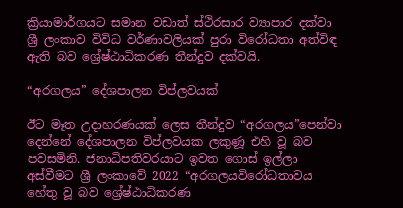ක්‍රියාමාර්ගයට සමාන වඩාත් ස්ථිරසාර ව්‍යාපාර දක්වා ශ්‍රී ලංකාව විවිධ වර්ණාවලියක් පුරා විරෝධතා අත්විඳ ඇති බව ශ්‍රේෂ්ඨාධිකරණ තීන්දුව දක්වයි.

“අරගලය” දේශපාලන විප්ලවයක්

ඊට මෑත උදාහරණයක් ලෙස තීන්දුව “අරගලය”පෙන්වා දෙන්නේ දේශපාලන විප්ලවයක ලකුණූ එහි වූ බව පවසමිනි. ජනාධිපතිවරයාට ඉවත ගොස් ඉල්ලා අස්වීමට ශ්‍රී ලංකාවේ 2022 “අරගලයවිරෝධතාවය හේතු වූ බව ශ්‍රේෂ්ඨාධිකරණ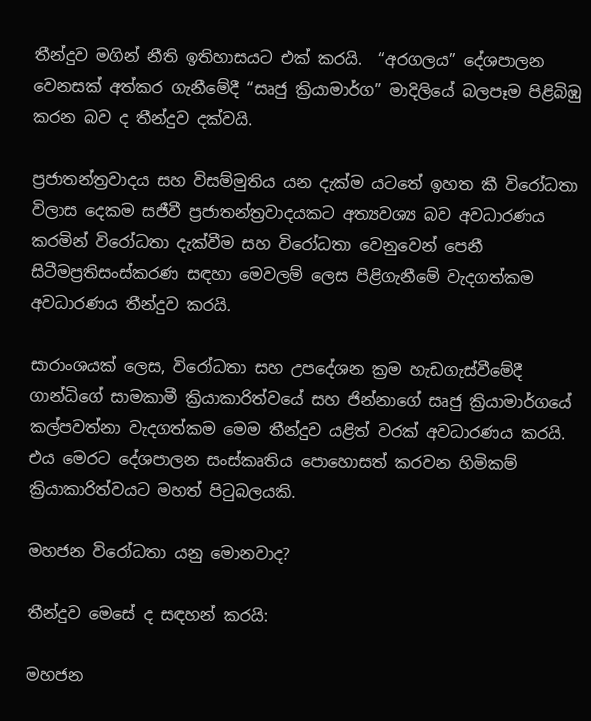තීන්දුව මගින් නීති ඉතිහාසයට එක් කරයි.  “අරගලය” දේශපාලන වෙනසක් අත්කර ගැනීමේදී “සෘජු ක්‍රියාමාර්ග” මාදිලියේ බලපෑම පිළිබිඹු කරන බව ද තීන්දුව දක්වයි.

ප්‍රජාතන්ත්‍රවාදය සහ විසම්මුතිය යන දැක්ම යටතේ ඉහත කී විරෝධතා විලාස දෙකම සජීවී ප්‍රජාතන්ත්‍රවාදයකට අත්‍යවශ්‍ය බව අවධාරණය කරමින් විරෝධතා දැක්වීම සහ විරෝධතා වෙනුවෙන් පෙනී සිටීමප්‍රතිසංස්කරණ සඳහා මෙවලම් ලෙස පිළිගැනීමේ වැදගත්කම අවධාරණය තීන්දුව කරයි.

සාරාංශයක් ලෙස, විරෝධතා සහ උපදේශන ක්‍රම හැඩගැස්වීමේදී ගාන්ධිගේ සාමකාමී ක්‍රියාකාරිත්වයේ සහ ජින්නාගේ සෘජු ක්‍රියාමාර්ගයේ කල්පවත්නා වැදගත්කම මෙම තීන්දුව යළිත් වරක් අවධාරණය කරයි.  එය මෙරට දේශපාලන සංස්කෘතිය පොහොසත් කරවන හිමිකම් ක්‍රියාකාරිත්වයට මහත් පිටුබලයකි.

මහජන විරෝධතා යනු මොනවාද?

තීන්දුව මෙසේ ද සඳහන් කරයි:

මහජන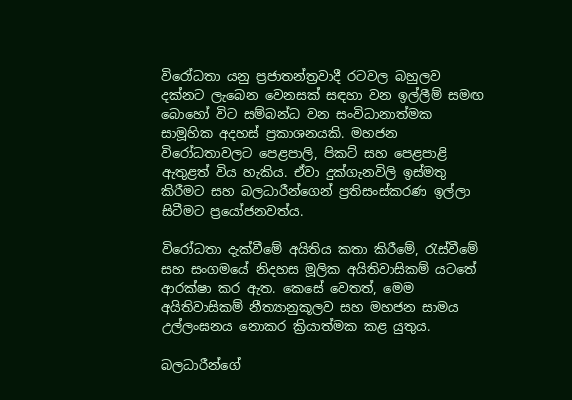විරෝධතා යනු ප්‍රජාතන්ත්‍රවාදී රටවල බහුලව දක්නට ලැබෙන වෙනසක් සඳහා වන ඉල්ලීම් සමඟ බොහෝ විට සම්බන්ධ වන සංවිධානාත්මක සාමූහික අදහස් ප්‍රකාශනයකි. මහජන විරෝධතාවලට පෙළපාලි, පිකට් සහ පෙළපාළි ඇතුළත් විය හැකිය. ඒවා දුක්ගැනවිලි ඉස්මතු කිරීමට සහ බලධාරීන්ගෙන් ප්‍රතිසංස්කරණ ඉල්ලා සිටීමට ප්‍රයෝජනවත්ය.

විරෝධතා දැක්වීමේ අයිතිය කතා කිරීමේ, රැස්වීමේ සහ සංගමයේ නිදහස මූලික අයිතිවාසිකම් යටතේ ආරක්ෂා කර ඇත. කෙසේ වෙතත්, මෙම අයිතිවාසිකම් නීත්‍යානුකූලව සහ මහජන සාමය උල්ලංඝනය නොකර ක්‍රියාත්මක කළ යුතුය.

බලධාරීන්ගේ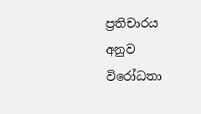ප්‍රතිචාරය අනුව විරෝධතා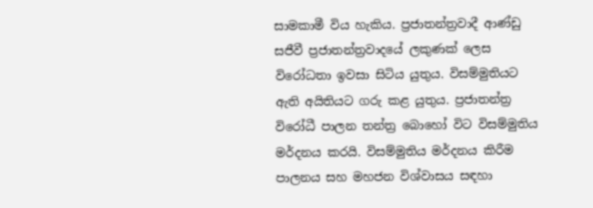සාමකාමී විය හැකිය. ප්‍රජාතන්ත්‍රවාදී ආණ්ඩු සජීවී ප්‍රජාතන්ත්‍රවාදයේ ලකුණක් ලෙස විරෝධතා ඉවසා සිටිය යුතුය. විසම්මුතියට ඇති අයිතියට ගරු කළ යුතුය. ප්‍රජාතන්ත්‍ර විරෝධී පාලන තන්ත්‍ර බොහෝ විට විසම්මුතිය මර්දනය කරයි. විසම්මුතිය මර්දනය කිරීම පාලනය සහ මහජන විශ්වාසය සඳහා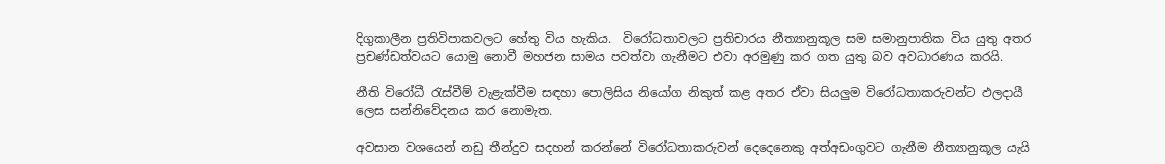දිගුකාලීන ප්‍රතිවිපාකවලට හේතු විය හැකිය.  විරෝධතාවලට ප්‍රතිචාරය නීත්‍යානුකූල සම සමානුපාතික විය යුතු අතර ප්‍රචණ්ඩත්වයට යොමු නොවී මහජන සාමය පවත්වා ගැනීමට එවා අරමුණු කර ගත යුතු බව අවධාරණය කරයි.

නීති විරෝධී රැස්වීම් වැළැක්වීම සඳහා පොලිසිය නියෝග නිකුත් කළ අතර ඒවා සියලුම විරෝධතාකරුවන්ට ඵලදායී ලෙස සන්නිවේදනය කර නොමැත.

අවසාන වශයෙන් නඩු තීන්දුව සදහන් කරන්නේ විරෝධතාකරුවන් දෙදෙනෙකු අත්අඩංගුවට ගැනීම නීත්‍යානුකූල යැයි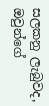සලකනු ලැබුවද, ඔවුන්ගේ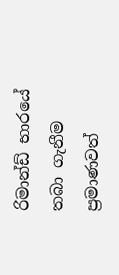රිමාන්ඩ් භාරයේ තබා ගැනීම ප්‍රමාණවත්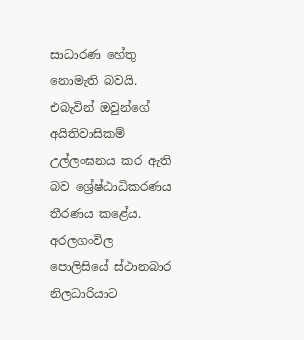සාධාරණ හේතු නොමැති බවයි. එබැවින් ඔවුන්ගේ අයිතිවාසිකම් උල්ලංඝනය කර ඇති බව ශ්‍රේෂ්ඨාධිකරණය තීරණය කළේය. අරලගංවිල පොලිසියේ ස්ථානබාර නිලධාරියාට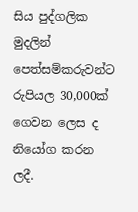සිය පුද්ගලික මුදලින් පෙත්සම්කරුවන්ට රුපියල 30,000ක් ගෙවන ලෙස ද නියෝග කරන ලදී.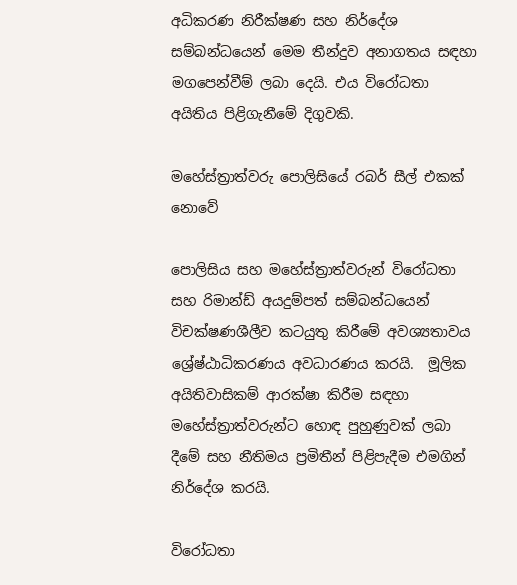අධිකරණ නිරීක්ෂණ සහ නිර්දේශ සම්බන්ධයෙන් මෙම තීන්දුව අනාගතය සඳහා මගපෙන්වීම් ලබා දෙයි. එය විරෝධතා අයිතිය පිළිගැනීමේ දිගුවකි.

මහේස්ත්‍රාත්වරු පොලිසියේ රබර් සීල් එකක් නොවේ

පොලිසිය සහ මහේස්ත්‍රාත්වරුන් විරෝධතා සහ රිමාන්ඩ් අයදුම්පත් සම්බන්ධයෙන් විචක්ෂණශීලීව කටයුතු කිරීමේ අවශ්‍යතාවය ශ්‍රේෂ්ඨාධිකරණය අවධාරණය කරයි.  මූලික අයිතිවාසිකම් ආරක්ෂා කිරීම සඳහා  මහේස්ත්‍රාත්වරුන්ට හොඳ පුහුණුවක් ලබා දීමේ සහ නීතිමය ප්‍රමිතීන් පිළිපැදීම එමගින් නිර්දේශ කරයි.

විරෝධතා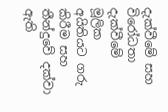දැක්වීමේ සහ විරෝධතා දැක්වීමේ මූලික අයිතියට ගරු කිරීම සහ තීන්දුවේ දක්වා ඇති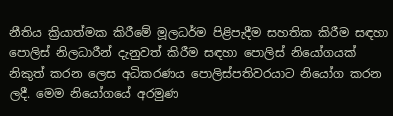නීතිය ක්‍රියාත්මක කිරීමේ මූලධර්ම පිළිපැදීම සහතික කිරීම සඳහා පොලිස් නිලධාරීන් දැනුවත් කිරීම සඳහා පොලිස් නියෝගයක් නිකුත් කරන ලෙස අධිකරණය පොලිස්පතිවරයාට නියෝග කරන ලදී. මෙම නියෝගයේ අරමුණ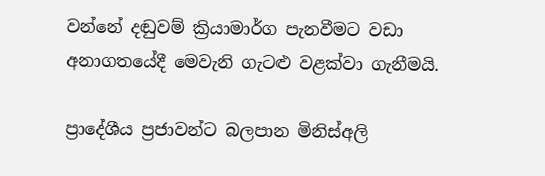වන්නේ දඬුවම් ක්‍රියාමාර්ග පැනවීමට වඩා අනාගතයේදී මෙවැනි ගැටළු වළක්වා ගැනීමයි.

ප්‍රාදේශීය ප්‍රජාවන්ට බලපාන මිනිස්අලි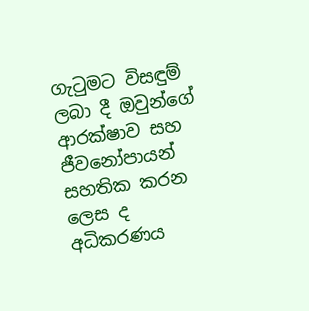ගැටුමට විසඳුම් ලබා දී ඔවුන්ගේ ආරක්ෂාව සහ ජීවනෝපායන් සහතික කරන ලෙස ද අධිකරණය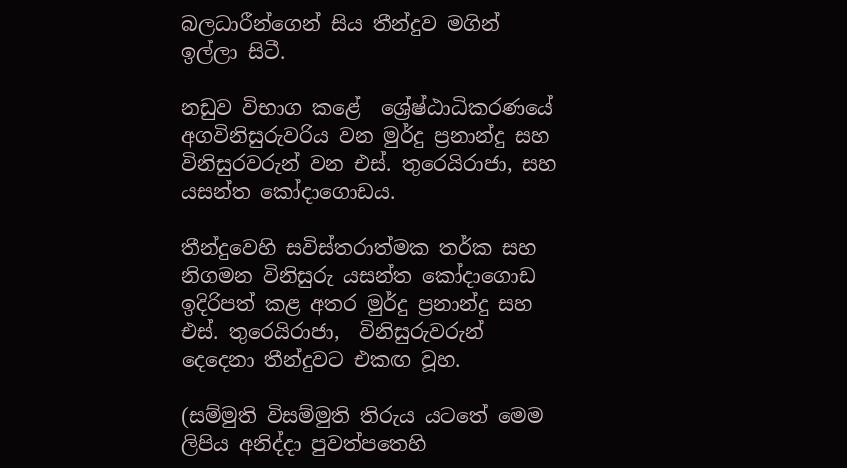බලධාරීන්ගෙන් සිය තීන්දුව මගින් ඉල්ලා සිටී.

නඩුව විභාග කළේ  ශ්‍රේෂ්ඨාධිකරණයේ අගවිනිසුරුවරිය වන මුර්දු ප්‍රනාන්දු සහ විනිසුරවරුන් වන එස්. තුරෙයිරාජා, සහ යසන්ත කෝදාගොඩය.

තීන්දුවෙහි සවිස්තරාත්මක තර්ක සහ නිගමන විනිසුරු යසන්ත කෝදාගොඩ ඉදිරිපත් කළ අතර මුර්දු ප්‍රනාන්දු සහ එස්. තුරෙයිරාජා,  විනිසුරුවරුන් දෙදෙනා තීන්දුවට එකඟ වූහ.

(සම්මුති විසම්මුති තිරුය යටතේ මෙම ලිපිය අනිද්දා පුවත්පතෙහි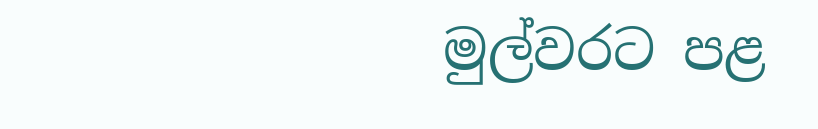මුල්වරට පළ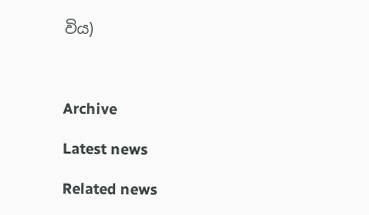විය)



Archive

Latest news

Related news